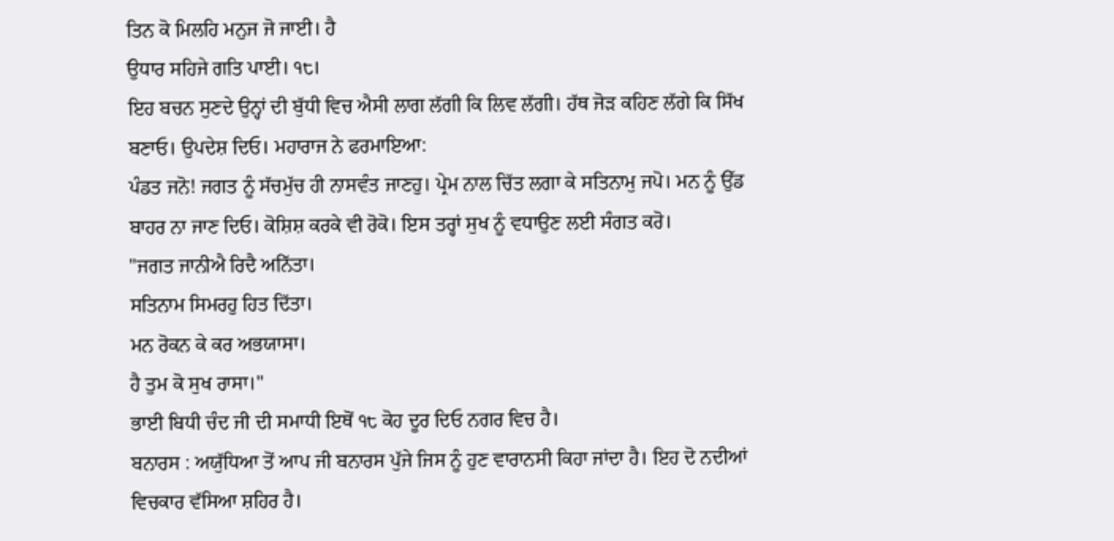ਤਿਨ ਕੋ ਮਿਲਹਿ ਮਨੁਜ ਜੋ ਜਾਈ। ਹੈ
ਉਧਾਰ ਸਹਿਜੇ ਗਤਿ ਪਾਈ। ੧੮।
ਇਹ ਬਚਨ ਸੁਣਦੇ ਉਨ੍ਹਾਂ ਦੀ ਬੁੱਧੀ ਵਿਚ ਐਸੀ ਲਾਗ ਲੱਗੀ ਕਿ ਲਿਵ ਲੱਗੀ। ਹੱਥ ਜੋੜ ਕਹਿਣ ਲੱਗੇ ਕਿ ਸਿੱਖ ਬਣਾਓ। ਉਪਦੇਸ਼ ਦਿਓ। ਮਹਾਰਾਜ ਨੇ ਫਰਮਾਇਆ:
ਪੰਡਤ ਜਨੋ! ਜਗਤ ਨੂੰ ਸੱਚਮੁੱਚ ਹੀ ਨਾਸਵੰਤ ਜਾਣਹੁ। ਪ੍ਰੇਮ ਨਾਲ ਚਿੱਤ ਲਗਾ ਕੇ ਸਤਿਨਾਮੁ ਜਪੋ। ਮਨ ਨੂੰ ਉੱਡ ਬਾਹਰ ਨਾ ਜਾਣ ਦਿਓ। ਕੋਸ਼ਿਸ਼ ਕਰਕੇ ਵੀ ਰੋਕੋ। ਇਸ ਤਰ੍ਹਾਂ ਸੁਖ ਨੂੰ ਵਧਾਉਣ ਲਈ ਸੰਗਤ ਕਰੋ।
"ਜਗਤ ਜਾਨੀਐ ਰਿਦੈ ਅਨਿੱਤਾ।
ਸਤਿਨਾਮ ਸਿਮਰਹੁ ਹਿਤ ਦਿੱਤਾ।
ਮਨ ਰੋਕਨ ਕੇ ਕਰ ਅਭਯਾਸਾ।
ਹੈ ਤੁਮ ਕੋ ਸੁਖ ਰਾਸਾ।"
ਭਾਈ ਬਿਧੀ ਚੰਦ ਜੀ ਦੀ ਸਮਾਧੀ ਇਥੋਂ ੧੮ ਕੋਹ ਦੂਰ ਦਿਓ ਨਗਰ ਵਿਚ ਹੈ।
ਬਨਾਰਸ : ਅਯੁੱਧਿਆ ਤੋਂ ਆਪ ਜੀ ਬਨਾਰਸ ਪੁੱਜੇ ਜਿਸ ਨੂੰ ਹੁਣ ਵਾਰਾਨਸੀ ਕਿਹਾ ਜਾਂਦਾ ਹੈ। ਇਹ ਦੋ ਨਦੀਆਂ ਵਿਚਕਾਰ ਵੱਸਿਆ ਸ਼ਹਿਰ ਹੈ।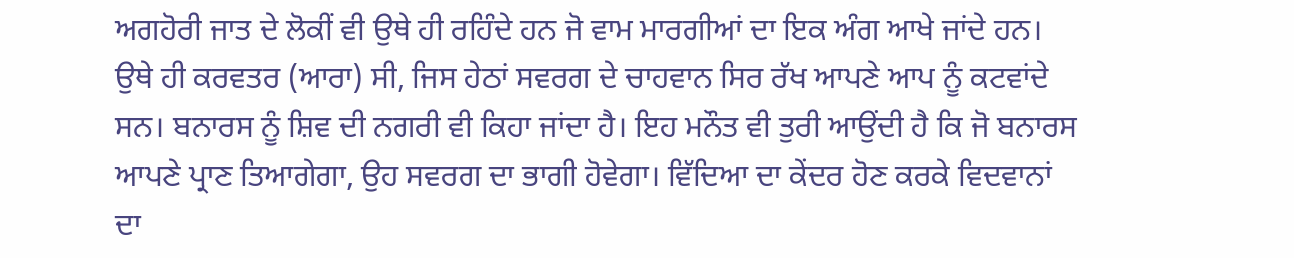ਅਗਹੋਰੀ ਜਾਤ ਦੇ ਲੋਕੀਂ ਵੀ ਉਥੇ ਹੀ ਰਹਿੰਦੇ ਹਨ ਜੋ ਵਾਮ ਮਾਰਗੀਆਂ ਦਾ ਇਕ ਅੰਗ ਆਖੇ ਜਾਂਦੇ ਹਨ। ਉਥੇ ਹੀ ਕਰਵਤਰ (ਆਰਾ) ਸੀ, ਜਿਸ ਹੇਠਾਂ ਸਵਰਗ ਦੇ ਚਾਹਵਾਨ ਸਿਰ ਰੱਖ ਆਪਣੇ ਆਪ ਨੂੰ ਕਟਵਾਂਦੇ ਸਨ। ਬਨਾਰਸ ਨੂੰ ਸ਼ਿਵ ਦੀ ਨਗਰੀ ਵੀ ਕਿਹਾ ਜਾਂਦਾ ਹੈ। ਇਹ ਮਨੌਤ ਵੀ ਤੁਰੀ ਆਉਂਦੀ ਹੈ ਕਿ ਜੋ ਬਨਾਰਸ ਆਪਣੇ ਪ੍ਰਾਣ ਤਿਆਗੇਗਾ, ਉਹ ਸਵਰਗ ਦਾ ਭਾਗੀ ਹੋਵੇਗਾ। ਵਿੱਦਿਆ ਦਾ ਕੇਂਦਰ ਹੋਣ ਕਰਕੇ ਵਿਦਵਾਨਾਂ ਦਾ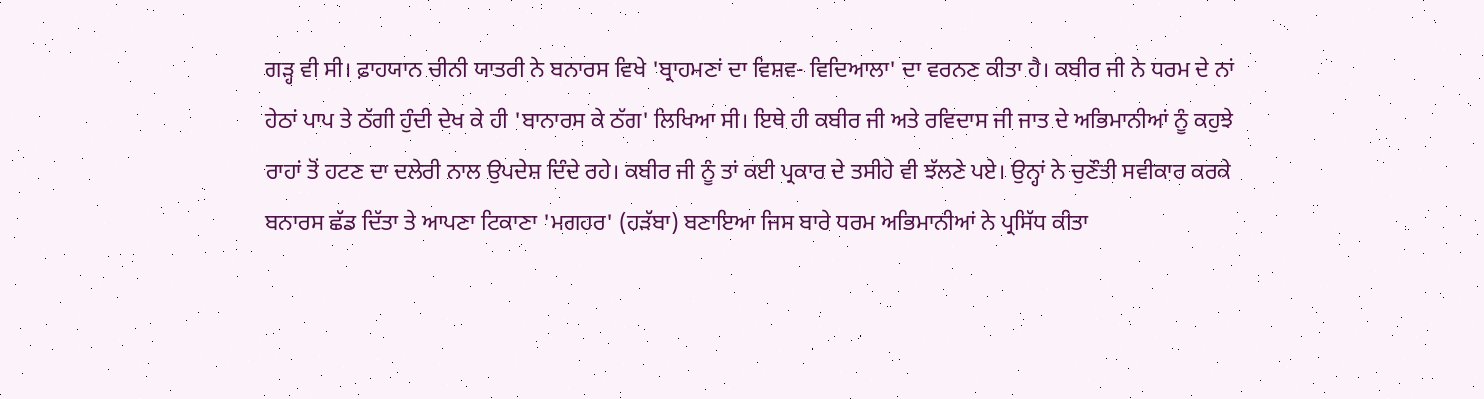ਗੜ੍ਹ ਵੀ ਸੀ। ਫ਼ਾਹਯਾਨ ਚੀਨੀ ਯਾਤਰੀ ਨੇ ਬਨਾਰਸ ਵਿਖੇ 'ਬ੍ਰਾਹਮਣਾਂ ਦਾ ਵਿਸ਼ਵ- ਵਿਦਿਆਲਾ' ਦਾ ਵਰਨਣ ਕੀਤਾ ਹੈ। ਕਬੀਰ ਜੀ ਨੇ ਧਰਮ ਦੇ ਨਾਂ ਹੇਠਾਂ ਪਾਪ ਤੇ ਠੱਗੀ ਹੁੰਦੀ ਦੇਖ ਕੇ ਹੀ 'ਬਾਨਾਰਸ ਕੇ ਠੱਗ' ਲਿਖਿਆ ਸੀ। ਇਥੇ ਹੀ ਕਬੀਰ ਜੀ ਅਤੇ ਰਵਿਦਾਸ ਜੀ ਜਾਤ ਦੇ ਅਭਿਮਾਨੀਆਂ ਨੂੰ ਕਹੁਝੇ ਰਾਹਾਂ ਤੋਂ ਹਟਣ ਦਾ ਦਲੇਰੀ ਨਾਲ ਉਪਦੇਸ਼ ਦਿੰਦੇ ਰਹੇ। ਕਬੀਰ ਜੀ ਨੂੰ ਤਾਂ ਕਈ ਪ੍ਰਕਾਰ ਦੇ ਤਸੀਹੇ ਵੀ ਝੱਲਣੇ ਪਏ। ਉਨ੍ਹਾਂ ਨੇ ਚੁਣੌਤੀ ਸਵੀਕਾਰ ਕਰਕੇ ਬਨਾਰਸ ਛੱਡ ਦਿੱਤਾ ਤੇ ਆਪਣਾ ਟਿਕਾਣਾ 'ਮਗਹਰ' (ਹੜੱਬਾ) ਬਣਾਇਆ ਜਿਸ ਬਾਰੇ ਧਰਮ ਅਭਿਮਾਨੀਆਂ ਨੇ ਪ੍ਰਸਿੱਧ ਕੀਤਾ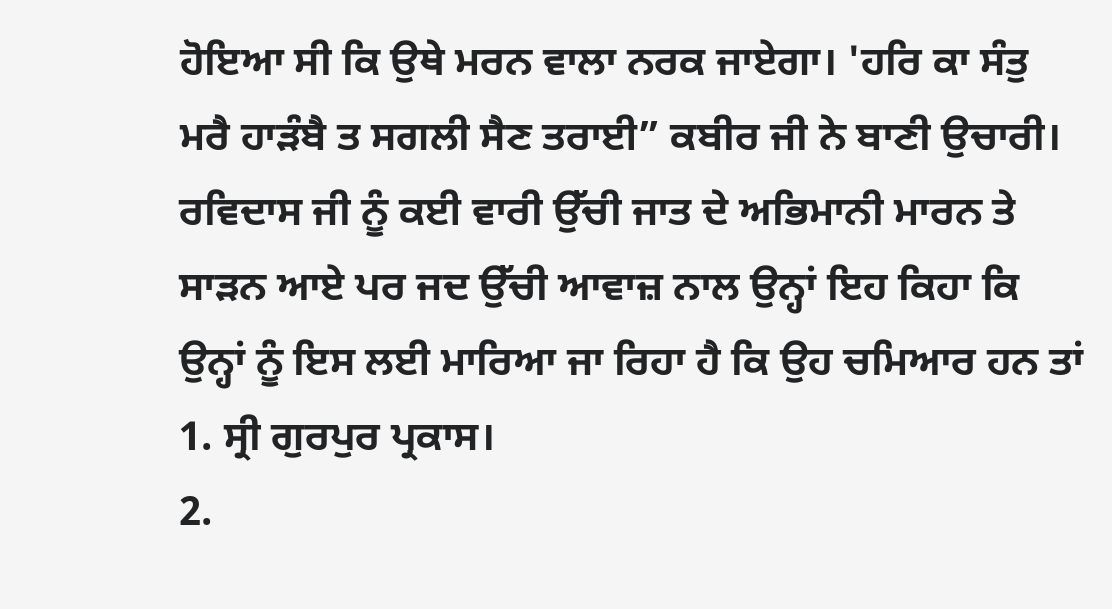ਹੋਇਆ ਸੀ ਕਿ ਉਥੇ ਮਰਨ ਵਾਲਾ ਨਰਕ ਜਾਏਗਾ। 'ਹਰਿ ਕਾ ਸੰਤੁ ਮਰੈ ਹਾੜੰਬੈ ਤ ਸਗਲੀ ਸੈਣ ਤਰਾਈ” ਕਬੀਰ ਜੀ ਨੇ ਬਾਣੀ ਉਚਾਰੀ। ਰਵਿਦਾਸ ਜੀ ਨੂੰ ਕਈ ਵਾਰੀ ਉੱਚੀ ਜਾਤ ਦੇ ਅਭਿਮਾਨੀ ਮਾਰਨ ਤੇ ਸਾੜਨ ਆਏ ਪਰ ਜਦ ਉੱਚੀ ਆਵਾਜ਼ ਨਾਲ ਉਨ੍ਹਾਂ ਇਹ ਕਿਹਾ ਕਿ ਉਨ੍ਹਾਂ ਨੂੰ ਇਸ ਲਈ ਮਾਰਿਆ ਜਾ ਰਿਹਾ ਹੈ ਕਿ ਉਹ ਚਮਿਆਰ ਹਨ ਤਾਂ
1. ਸ੍ਰੀ ਗੁਰਪੁਰ ਪ੍ਰਕਾਸ।
2.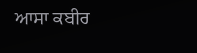ਆਸਾ ਕਬੀਰ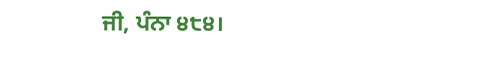ਜੀ, ਪੰਨਾ ੪੮੪।